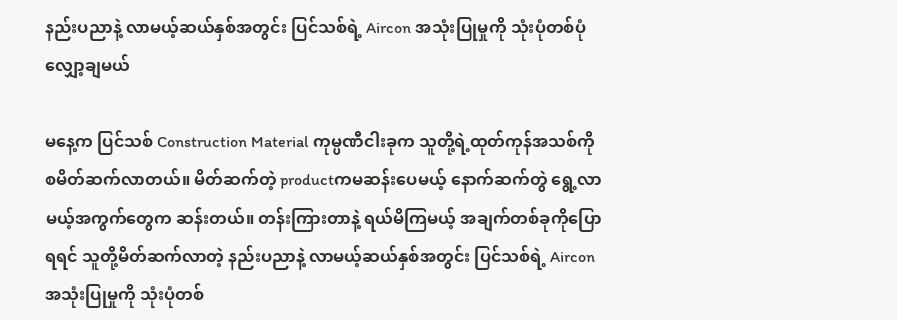နည်းပညာနဲ့ လာမယ့်ဆယ်နှစ်အတွင်း ပြင်သစ်ရဲ့ Aircon အသုံးပြုမှုကို သုံးပုံတစ်ပုံ လျှော့ချမယ်

မနေ့က ပြင်သစ် Construction Material ကုမ္ပဏီငါးခုက သူတို့ရဲ့ထုတ်ကုန်အသစ်ကို စမိတ်ဆက်လာတယ်။ မိတ်ဆက်တဲ့ productကမဆန်းပေမယ့် နောက်ဆက်တွဲ ရွေ့လာမယ့်အကွက်တွေက ဆန်းတယ်။ တန်းကြားတာနဲ့ ရယ်မိကြမယ့် အချက်တစ်ခုကိုပြောရရင် သူတို့မိတ်ဆက်လာတဲ့ နည်းပညာနဲ့ လာမယ့်ဆယ်နှစ်အတွင်း ပြင်သစ်ရဲ့ Airconအသုံးပြုမှုကို သုံးပုံတစ်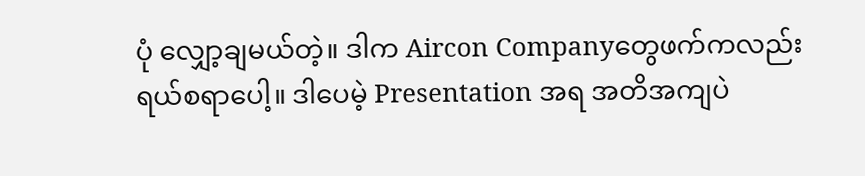ပုံ လျှော့ချမယ်တဲ့။ ဒါက Aircon Companyတွေဖက်ကလည်း ရယ်စရာပေါ့။ ဒါပေမဲ့ Presentation အရ အတိအကျပဲ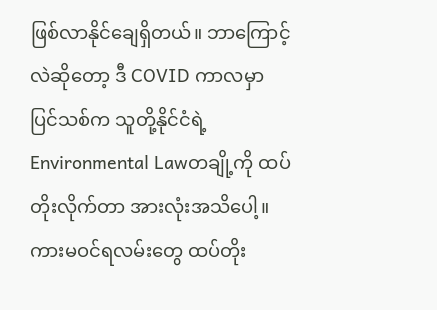ဖြစ်လာနိုင်ချေရှိတယ်။ ဘာကြောင့်လဲဆိုတော့ ဒီ COVID ကာလမှာ ပြင်သစ်က သူတို့နိုင်ငံရဲ့ Environmental Lawတချို့ကို ထပ်တိုးလိုက်တာ အားလုံးအသိပေါ့။ ကားမဝင်ရလမ်းတွေ ထပ်တိုး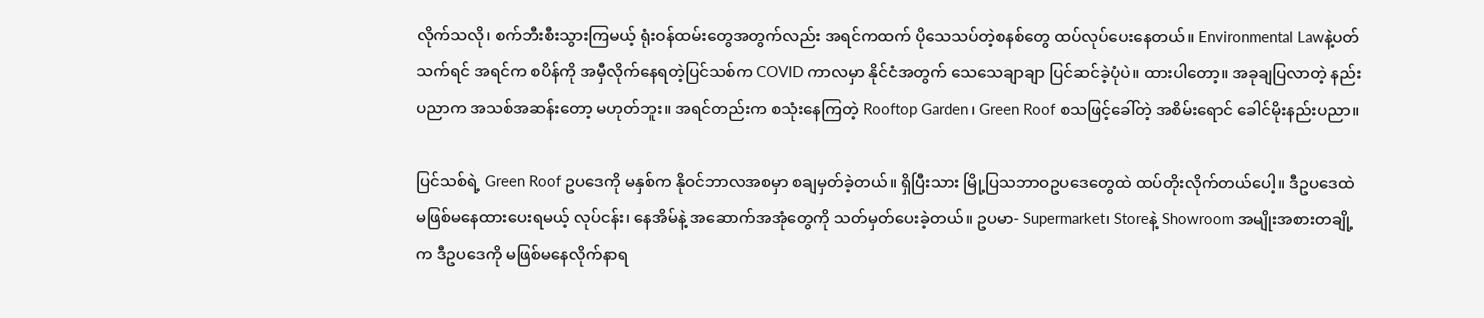လိုက်သလို၊ စက်ဘီးစီးသွားကြမယ့် ရုံးဝန်ထမ်းတွေအတွက်လည်း အရင်ကထက် ပိုသေသပ်တဲ့စနစ်တွေ ထပ်လုပ်ပေးနေတယ်။ Environmental Lawနဲ့ပတ်သက်ရင် အရင်က စပိန်ကို အမှီလိုက်နေရတဲ့ပြင်သစ်က COVID ကာလမှာ နိုင်ငံအတွက် သေသေချာချာ ပြင်ဆင်ခဲ့ပုံပဲ။ ထားပါတော့။ အခုချပြလာတဲ့ နည်းပညာက အသစ်အဆန်းတော့ မဟုတ်ဘူး။ အရင်တည်းက စသုံးနေကြတဲ့ Rooftop Garden၊ Green Roof စသဖြင့်ခေါ်တဲ့ အစိမ်းရောင် ခေါင်မိုးနည်းပညာ။

ပြင်သစ်ရဲ့ Green Roof ဥပဒေကို မနှစ်က နိုဝင်ဘာလအစမှာ စချမှတ်ခဲ့တယ်။ ရှိပြီးသား မြို့ပြသဘာဝဥပဒေတွေထဲ ထပ်တိုးလိုက်တယ်ပေါ့။ ဒီဥပဒေထဲ မဖြစ်မနေထားပေးရမယ့် လုပ်ငန်း၊ နေအိမ်နဲ့ အဆောက်အအုံတွေကို သတ်မှတ်ပေးခဲ့တယ်။ ဥပမာ- Supermarket၊ Storeနဲ့ Showroom အမျိုးအစားတချို့က ဒီဥပဒေကို မဖြစ်မနေလိုက်နာရ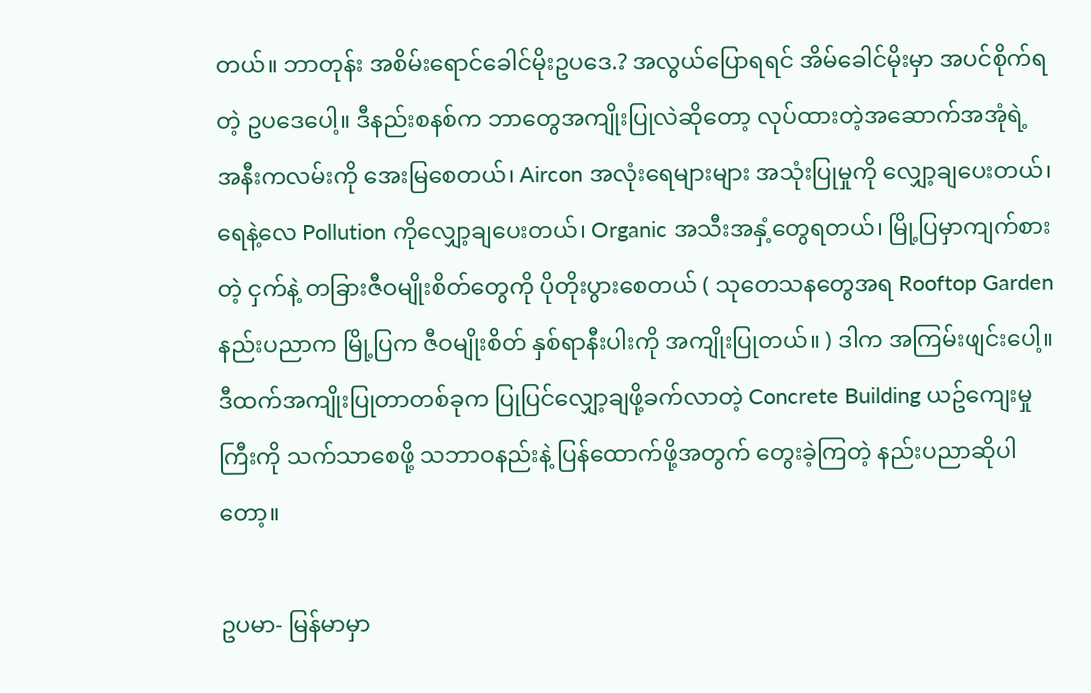တယ်။ ဘာတုန်း အစိမ်းရောင်ခေါင်မိုးဥပဒေ.? အလွယ်ပြောရရင် အိမ်ခေါင်မိုးမှာ အပင်စိုက်ရတဲ့ ဥပဒေပေါ့။ ဒီနည်းစနစ်က ဘာတွေအကျိုးပြုလဲဆိုတော့ လုပ်ထားတဲ့အဆောက်အအုံရဲ့ အနီးကလမ်းကို အေးမြစေတယ်၊ Aircon အလုံးရေများများ အသုံးပြုမှုကို လျှော့ချပေးတယ်၊ ရေနဲ့လေ Pollution ကိုလျှော့ချပေးတယ်၊ Organic အသီးအနှံ့တွေရတယ်၊ မြို့ပြမှာကျက်စားတဲ့ ငှက်နဲ့ တခြားဇီဝမျိုးစိတ်တွေကို ပိုတိုးပွားစေတယ် ( သုတေသနတွေအရ Rooftop Garden နည်းပညာက မြို့ပြက ဇီဝမျိုးစိတ် နှစ်ရာနီးပါးကို အကျိုးပြုတယ်။ ) ဒါက အကြမ်းဖျင်းပေါ့။ ဒီထက်အကျိုးပြုတာတစ်ခုက ပြုပြင်လျှော့ချဖို့ခက်လာတဲ့ Concrete Building ယဥ်ကျေးမှုကြီးကို သက်သာစေဖို့ သဘာဝနည်းနဲ့ ပြန်ထောက်ဖို့အတွက် တွေးခဲ့ကြတဲ့ နည်းပညာဆိုပါတော့။

ဥပမာ- မြန်မာမှာ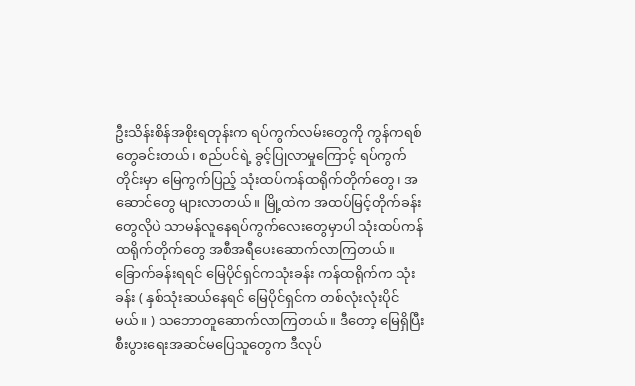ဦးသိန်းစိန်အစိုးရတုန်းက ရပ်ကွက်လမ်းတွေကို ကွန်ကရစ်တွေခင်းတယ်၊ စည်ပင်ရဲ့ ခွင့်ပြုလာမှုကြောင့် ရပ်ကွက်တိုင်းမှာ မြေကွက်ပြည့် သုံးထပ်ကန်ထရိုက်တိုက်တွေ၊ အဆောင်တွေ များလာတယ်။ မြို့ထဲက အထပ်မြင့်တိုက်ခန်းတွေလိုပဲ သာမန်လူနေရပ်ကွက်လေးတွေမှာပါ သုံးထပ်ကန်ထရိုက်တိုက်တွေ အစီအရီပေးဆောက်လာကြတယ်။ ခြောက်ခန်းရရင် မြေပိုင်ရှင်ကသုံးခန်း ကန်ထရိုက်က သုံးခန်း ( နှစ်သုံးဆယ်နေရင် မြေပိုင်ရှင်က တစ်လုံးလုံးပိုင်မယ်။ ) သဘောတူဆောက်လာကြတယ်။ ဒီတော့ မြေရှိပြီး စီးပွားရေးအဆင်မပြေသူတွေက ဒီလုပ်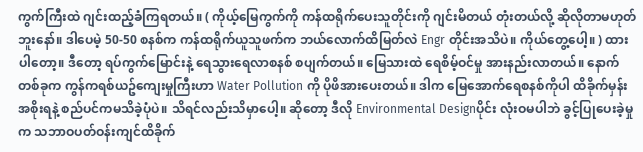ကွက်ကြီးထဲ ဂျင်းထည့်ခံကြရတယ်။ ( ကိုယ့်မြေကွက်ကို ကန်ထရိုက်ပေးသူတိုင်းကို ဂျင်းမိတယ် တုံးတယ်လို့ ဆိုလိုတာမဟုတ်ဘူးနော်။ ဒါပေမဲ့ 50-50 စနစ်က ကန်ထရိုက်ယူသူဖက်က ဘယ်လောက်ထိမြတ်လဲ Engr တိုင်းအသိပဲ။ ကိုယ်တွေ့ပေါ့။ ) ထားပါတော့။ ဒီတော့ ရပ်ကွက်မြောင်းနဲ့ ရေသွားရေလာစနစ် စပျက်တယ်။ မြေသားထဲ ရေစိမ့်ဝင်မှု အားနည်းလာတယ်။ နောက်တစ်ခုက ကွန်ကရစ်ယဥ်ကျေးမှုကြီးဟာ Water Pollution ကို ပိုဖိအားပေးတယ်။ ဒါက မြေအောက်ရေစနစ်ကိုပါ ထိခိုက်မှန်း အစိုးရနဲ့ စည်ပင်ကမသိခဲ့ပုံပဲ။ သိရင်လည်းသိမှာပေါ့။ ဆိုတော့ ဒီလို Environmental Designပိုင်း လုံးဝမပါဘဲ ခွင့်ပြုပေးခဲ့မှုက သဘာဝပတ်ဝန်းကျင်ထိခိုက်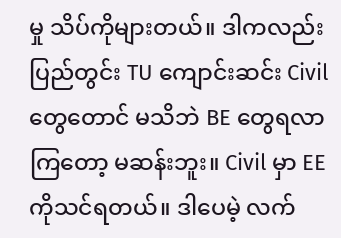မှု သိပ်ကိုများတယ်။ ဒါကလည်း ပြည်တွင်း TU ကျောင်းဆင်း Civilတွေတောင် မသိဘဲ BE တွေရလာကြတော့ မဆန်းဘူး။ Civil မှာ EEကိုသင်ရတယ်။ ဒါပေမဲ့ လက်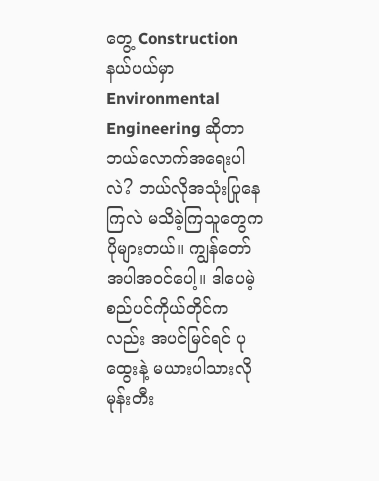တွေ့ Construction နယ်ပယ်မှာ Environmental Engineering ဆိုတာ ဘယ်လောက်အရေးပါလဲ? ဘယ်လိုအသုံးပြုနေကြလဲ မသိခဲ့ကြသူတွေက ပိုများတယ်။ ကျွန်တော်အပါအဝင်ပေါ့။ ဒါပေမဲ့ စည်ပင်ကိုယ်တိုင်ကလည်း အပင်မြင်ရင် ပုထွေးနဲ့ မယားပါသားလို မုန်းတီး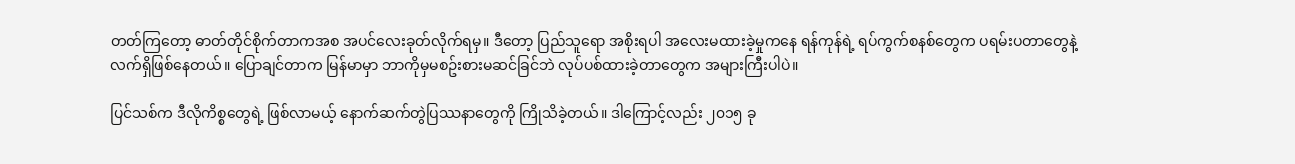တတ်ကြတော့ ဓာတ်တိုင်စိုက်တာကအစ အပင်လေးခုတ်လိုက်ရမှ။ ဒီတော့ ပြည်သူရော အစိုးရပါ အလေးမထားခဲ့မှုကနေ ရန်ကုန်ရဲ့ ရပ်ကွက်စနစ်တွေက ပရမ်းပတာတွေနဲ့ လက်ရှိဖြစ်နေတယ်။ ပြောချင်တာက မြန်မာမှာ ဘာကိုမှမစဥ်းစားမဆင်ခြင်ဘဲ လုပ်ပစ်ထားခဲ့တာတွေက အများကြီးပါပဲ။

ပြင်သစ်က ဒီလိုကိစ္စတွေရဲ့ ဖြစ်လာမယ့် နောက်ဆက်တွဲပြဿနာတွေကို ကြိုသိခဲ့တယ်။ ဒါကြောင့်လည်း ၂၀၁၅ ခု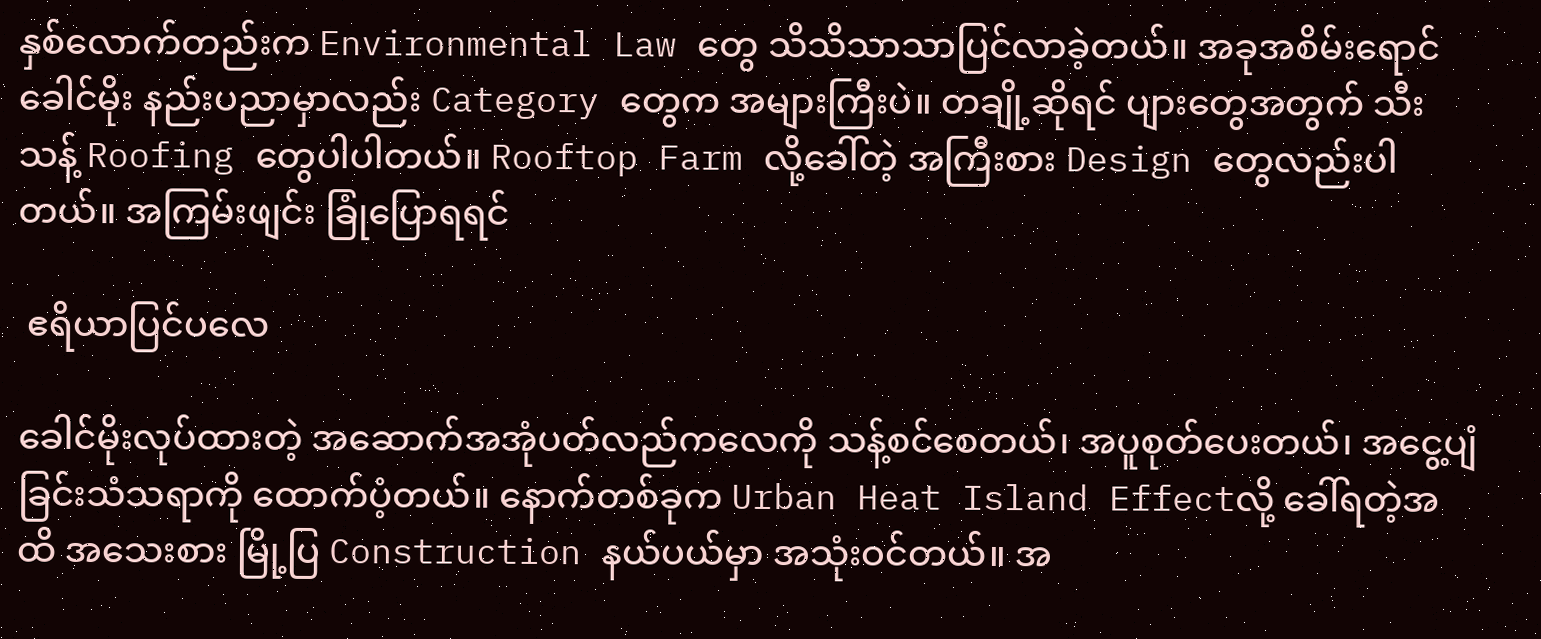နှစ်လောက်တည်းက Environmental Law တွေ သိသိသာသာပြင်လာခဲ့တယ်။ အခုအစိမ်းရောင်ခေါင်မိုး နည်းပညာမှာလည်း Category တွေက အများကြီးပဲ။ တချို့ဆိုရင် ပျားတွေအတွက် သီးသန့် Roofing တွေပါပါတယ်။ Rooftop Farm လို့ခေါ်တဲ့ အကြီးစား Design တွေလည်းပါတယ်။ အကြမ်းဖျင်း ခြုံပြောရရင်

 ဧရိယာပြင်ပလေ

ခေါင်မိုးလုပ်ထားတဲ့ အဆောက်အအုံပတ်လည်ကလေကို သန့်စင်စေတယ်၊ အပူစုတ်ပေးတယ်၊ အငွေ့ပျံခြင်းသံသရာကို ထောက်ပံ့တယ်။ နောက်တစ်ခုက Urban Heat Island Effectလို့ ခေါ်ရတဲ့အထိ အသေးစား မြို့ပြ Construction နယ်ပယ်မှာ အသုံးဝင်တယ်။ အ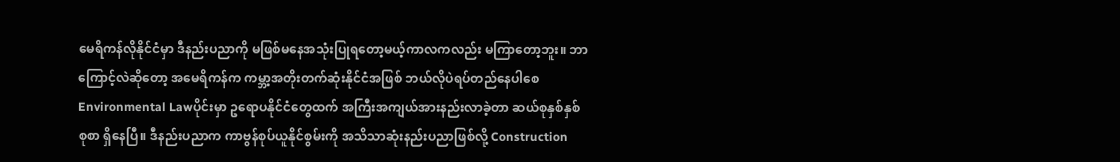မေရိကန်လိုနိုင်ငံမှာ ဒီနည်းပညာကို မဖြစ်မနေအသုံးပြုရတော့မယ့်ကာလကလည်း မကြာတော့ဘူး။ ဘာကြောင့်လဲဆိုတော့ အမေရိကန်က ကမ္ဘာ့အတိုးတက်ဆုံးနိုင်ငံအဖြစ် ဘယ်လိုပဲရပ်တည်နေပါစေ Environmental Lawပိုင်းမှာ ဥရောပနိုင်ငံတွေထက် အကြီးအကျယ်အားနည်းလာခဲ့တာ ဆယ်စုနှစ်နှစ်စုစာ ရှိနေပြီ။ ဒီနည်းပညာက ကာဗွန်စုပ်ယူနိုင်စွမ်းကို အသိသာဆုံးနည်းပညာဖြစ်လို့ Construction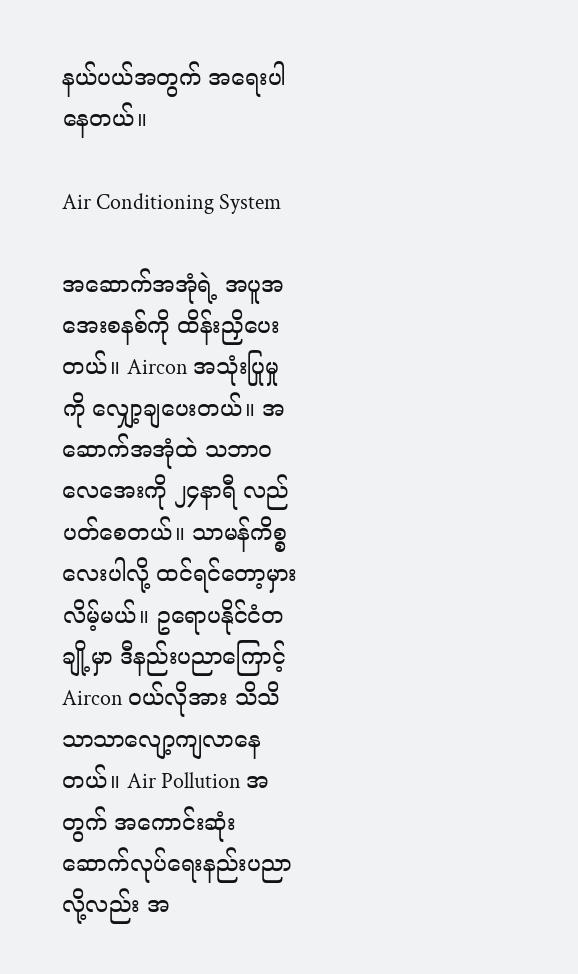နယ်ပယ်အတွက် အရေးပါနေတယ်။

Air Conditioning System

အဆောက်အအုံရဲ့ အပူအအေးစနစ်ကို ထိန်းညှိပေးတယ်။ Aircon အသုံးပြုမှုကို လျှော့ချပေးတယ်။ အဆောက်အအုံထဲ သဘာဝလေအေးကို ၂၄နာရီ လည်ပတ်စေတယ်။ သာမန်ကိစ္စလေးပါလို့ ထင်ရင်တော့မှားလိမ့်မယ်။ ဥရောပနိုင်ငံတချို့မှာ ဒီနည်းပညာကြောင့် Aircon ဝယ်လိုအား သိသိသာသာလျော့ကျလာနေတယ်။ Air Pollution အတွက် အကောင်းဆုံး ဆောက်လုပ်ရေးနည်းပညာလို့လည်း အ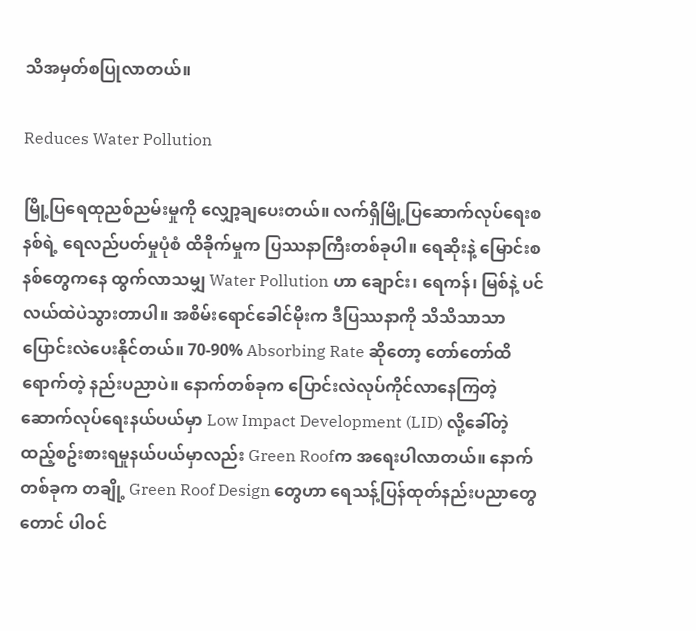သိအမှတ်စပြုလာတယ်။

Reduces Water Pollution

မြို့ပြရေထုညစ်ညမ်းမှုကို လျှော့ချပေးတယ်။ လက်ရှိမြို့ပြဆောက်လုပ်ရေးစနစ်ရဲ့ ရေလည်ပတ်မှုပုံစံ ထိခိုက်မှုက ပြဿနာကြီးတစ်ခုပါ။ ရေဆိုးနဲ့ မြောင်းစနစ်တွေကနေ ထွက်လာသမျှ Water Pollution ဟာ ချောင်း၊ ရေကန်၊ မြစ်နဲ့ ပင်လယ်ထဲပဲသွားတာပါ။ အစိမ်းရောင်ခေါင်မိုးက ဒီပြဿနာကို သိသိသာသာ ပြောင်းလဲပေးနိုင်တယ်။ 70-90% Absorbing Rate ဆိုတော့ တော်တော်ထိရောက်တဲ့ နည်းပညာပဲ။ နောက်တစ်ခုက ပြောင်းလဲလုပ်ကိုင်လာနေကြတဲ့ ဆောက်လုပ်ရေးနယ်ပယ်မှာ Low Impact Development (LID) လို့ခေါ်တဲ့ ထည့်စဥ်းစားရမှုနယ်ပယ်မှာလည်း Green Roofက အရေးပါလာတယ်။ နောက်တစ်ခုက တချို့ Green Roof Design တွေဟာ ရေသန့်ပြန်ထုတ်နည်းပညာတွေတောင် ပါဝင်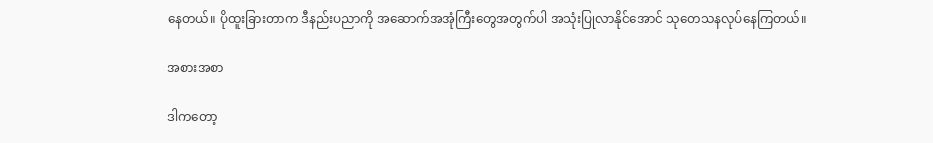နေတယ်။ ပိုထူးခြားတာက ဒီနည်းပညာကို အဆောက်အအုံကြီးတွေအတွက်ပါ အသုံးပြုလာနိုင်အောင် သုတေသနလုပ်နေကြတယ်။

အစားအစာ

ဒါကတော့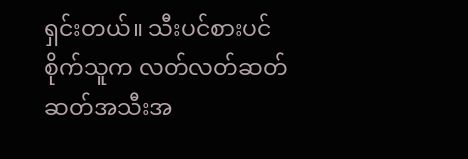ရှင်းတယ်။ သီးပင်စားပင်စိုက်သူက လတ်လတ်ဆတ်ဆတ်အသီးအ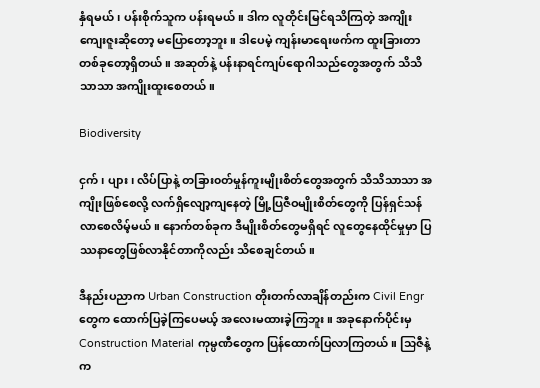နှံရမယ်၊ ပန်းစိုက်သူက ပန်းရမယ်။ ဒါက လူတိုင်းမြင်ရသိကြတဲ့ အကျိုးကျေးဇူးဆိုတော့ မပြောတော့ဘူး။ ဒါပေမဲ့ ကျန်းမာရေးဖက်က ထူးခြားတာတစ်ခုတော့ရှိတယ်။ အဆုတ်နဲ့ ပန်းနာရင်ကျပ်ရောဂါသည်တွေအတွက် သိသိသာသာ အကျိုးထူးစေတယ်။

Biodiversity

ငှက်၊ ပျား၊ လိပ်ပြာနဲ့ တခြား၀တ်မှုန်ကူးမျိုးစိတ်တွေအတွက် သိသိသာသာ အကျိုးဖြစ်စေလို့ လက်ရှိလျော့ကျနေတဲ့ မြို့ပြဇီဝမျိုးစိတ်တွေကို ပြန်ရှင်သန်လာစေလိမ့်မယ်။ နောက်တစ်ခုက ဒီမျိုးစိတ်တွေမရှိရင် လူတွေနေထိုင်မှုမှာ ပြဿနာတွေဖြစ်လာနိုင်တာကိုလည်း သိစေချင်တယ်။

ဒီနည်းပညာက Urban Construction တိုးတက်လာချိန်တည်းက Civil Engr တွေက ထောက်ပြခဲ့ကြပေမယ့် အလေးမထားခဲ့ကြဘူး။ အခုနောက်ပိုင်းမှ Construction Material ကုမ္ပဏီတွေက ပြန်ထောက်ပြလာကြတယ်။ သြဇီနဲ့ က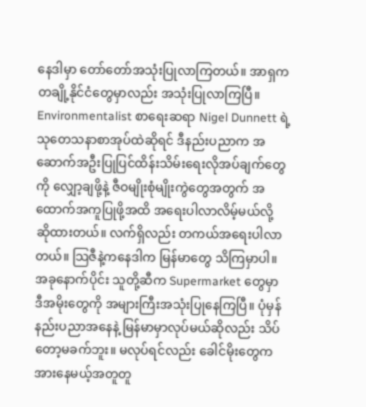နေဒါမှာ တော်တော်အသုံးပြုလာကြတယ်။ အာရှက တချို့နိုင်ငံတွေမှာလည်း အသုံးပြုလာကြပြီ။ Environmentalist စာရေးဆရာ Nigel Dunnett ရဲ့ သုတေသနာစာအုပ်ထဲဆိုရင် ဒီနည်းပညာက အဆောက်အဦးပြုပြင်ထိန်းသိမ်းရေးလိုအပ်ချက်တွေကို လျှော့ချဖို့နဲ့ ဇီဝမျိုးစုံမျိုးကွဲတွေအတွက် အထောက်အကူပြုဖို့အထိ အရေးပါလာလိမ့်မယ်လို့ ဆိုထားတယ်။ လက်ရှိလည်း တကယ်အရေးပါလာတယ်။ သြဇီနဲ့ကနေဒါက မြန်မာတွေ သိကြမှာပါ။ အခုနောက်ပိုင်း သူတို့ဆီက Supermarket တွေမှာ ဒီအမိုးတွေကို အများကြီးအသုံးပြုနေကြပြီ။ ပုံမှန်နည်းပညာအနေနဲ့ မြန်မာမှာလုပ်မယ်ဆိုလည်း သိပ်တော့မခက်ဘူး။ မလုပ်ရင်လည်း ခေါင်မိုးတွေက အားနေမယ့်အတူတူ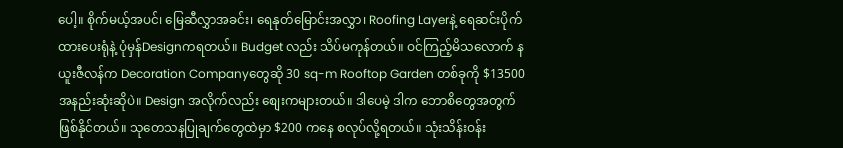ပေါ့။ စိုက်မယ့်အပင်၊ မြေဆီလွှာအခင်း၊ ရေနုတ်မြောင်းအလွှာ၊ Roofing Layerနဲ့ ရေဆင်းပိုက်ထားပေးရုံနဲ့ ပုံမှန်Designကရတယ်။ Budget လည်း သိပ်မကုန်တယ်။ ဝင်ကြည့်မိသလောက် နယူးဇီလန်က Decoration Companyတွေဆို 30 sq-m Rooftop Garden တစ်ခုကို $13500 အနည်းဆုံးဆိုပဲ။ Design အလိုက်လည်း စျေးကများတယ်။ ဒါပေမဲ့ ဒါက ဘောစိတွေအတွက်ဖြစ်နိုင်တယ်။ သုတေသနပြုချက်တွေထဲမှာ $200 ကနေ စလုပ်လို့ရတယ်။ သုံးသိန်းဝန်း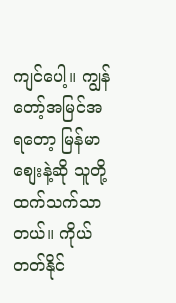ကျင်ပေါ့။ ကျွန်တော့်အမြင်အရတော့ မြန်မာစျေးနဲ့ဆို သူတို့ထက်သက်သာတယ်။ ကိုယ်တတ်နိုင်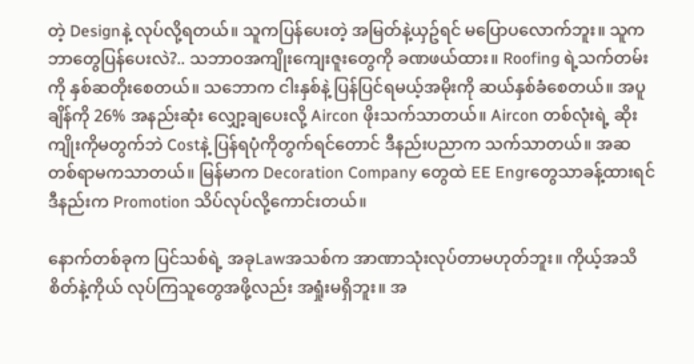တဲ့ Designနဲ့ လုပ်လို့ရတယ်။ သူကပြန်ပေးတဲ့ အမြတ်နဲ့ယှဥ်ရင် မပြောပလောက်ဘူး။ သူကဘာတွေပြန်ပေးလဲ?.. သဘာဝအကျိုးကျေးဇူးတွေကို ခဏဖယ်ထား။ Roofing ရဲ့သက်တမ်းကို နှစ်ဆတိုးစေတယ်။ သဘောက ငါးနှစ်နဲ့ ပြန်ပြင်ရမယ့်အမိုးကို ဆယ်နှစ်ခံစေတယ်။ အပူချိန်ကို 26% အနည်းဆုံး လျှော့ချပေးလို့ Aircon ဖိုးသက်သာတယ်။ Aircon တစ်လုံးရဲ့ ဆိုးကျိုးကိုမတွက်ဘဲ Costနဲ့ ပြန်ရပုံကိုတွက်ရင်တောင် ဒီနည်းပညာက သက်သာတယ်။ အဆတစ်ရာမကသာတယ်။ မြန်မာက Decoration Company တွေထဲ EE Engrတွေသာခန့်ထားရင် ဒီနည်းက Promotion သိပ်လုပ်လို့ကောင်းတယ်။

နောက်တစ်ခုက ပြင်သစ်ရဲ့ အခုLawအသစ်က အာဏာသုံးလုပ်တာမဟုတ်ဘူး။ ကိုယ့်အသိစိတ်နဲ့ကိုယ် လုပ်ကြသူတွေအဖို့လည်း အရှုံးမရှိဘူး။ အ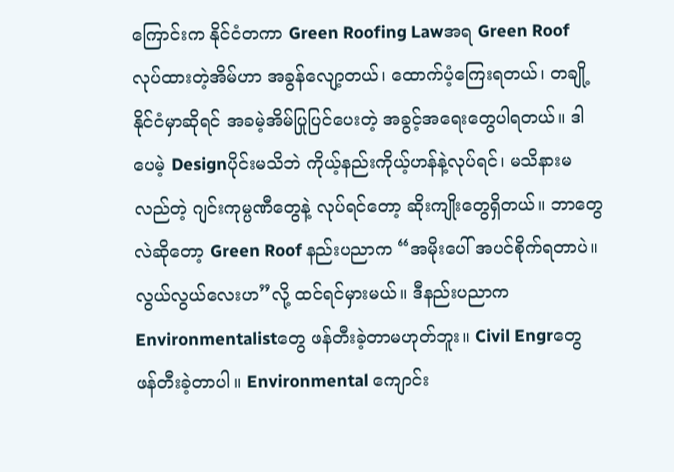ကြောင်းက နိုင်ငံတကာ Green Roofing Lawအရ Green Roof လုပ်ထားတဲ့အိမ်ဟာ အခွန်လျော့တယ်၊ ထောက်ပံ့ကြေးရတယ်၊ တချို့နိုင်ငံမှာဆိုရင် အခမဲ့အိမ်ပြုပြင်ပေးတဲ့ အခွင့်အရေးတွေပါရတယ်။ ဒါပေမဲ့ Designပိုင်းမသိဘဲ ကိုယ့်နည်းကိုယ့်ဟန်နဲ့လုပ်ရင်၊ မသိနားမလည်တဲ့ ဂျင်းကုမ္ပဏီတွေနဲ့ လုပ်ရင်တော့ ဆိုးကျိုးတွေရှိတယ်။ ဘာတွေလဲဆိုတော့ Green Roof နည်းပညာက “အမိုးပေါ် အပင်စိုက်ရတာပဲ။ လွယ်လွယ်လေးဟ”လို့ ထင်ရင်မှားမယ်။ ဒီနည်းပညာက Environmentalistတွေ ဖန်တီးခဲ့တာမဟုတ်ဘူး။ Civil Engrတွေ ဖန်တီးခဲ့တာပါ။ Environmental ကျောင်း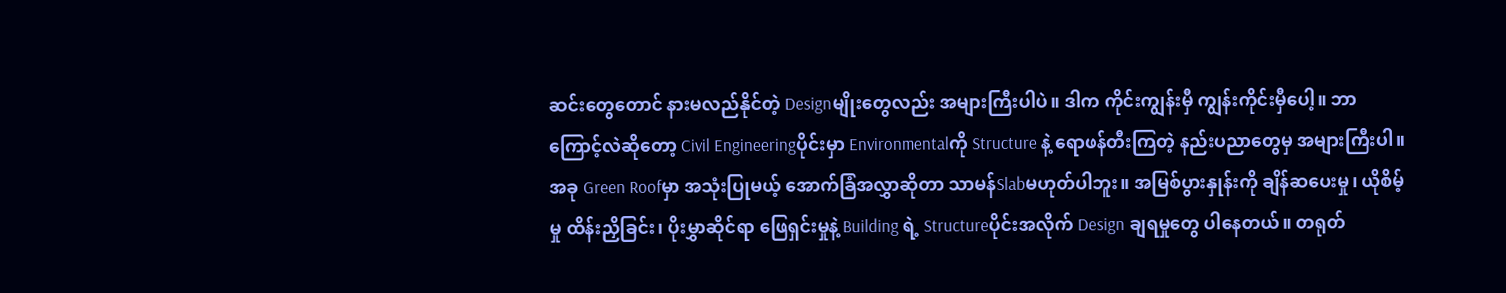ဆင်းတွေတောင် နားမလည်နိုင်တဲ့ Designမျိုးတွေလည်း အများကြီးပါပဲ။ ဒါက ကိုင်းကျွန်းမှီ ကျွန်းကိုင်းမှီပေါ့။ ဘာကြောင့်လဲဆိုတော့ Civil Engineeringပိုင်းမှာ Environmentalကို Structure နဲ့ ရောဖန်တီးကြတဲ့ နည်းပညာတွေမှ အများကြီးပါ။ အခု Green Roofမှာ အသုံးပြုမယ့် အောက်ခြံအလွှာဆိုတာ သာမန်Slabမဟုတ်ပါဘူး။ အမြစ်ပွားနှုန်းကို ချိန်ဆပေးမှု၊ ယိုစိမ့်မှု ထိန်းညှိခြင်း၊ ပိုးမွှာဆိုင်ရာ ဖြေရှင်းမှုနဲ့ Building ရဲ့ Structureပိုင်းအလိုက် Design ချရမှုတွေ ပါနေတယ်။ တရုတ်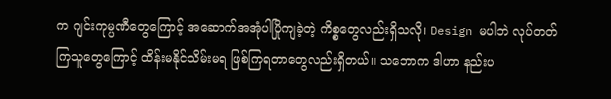က ဂျင်းကုမ္ပဏီတွေကြောင့် အဆောက်အအုံပါပြိုကျခဲ့တဲ့ ကိစ္စတွေလည်းရှိသလို၊ Design မပါဘဲ လုပ်တတ်ကြသူတွေကြောင့် ထိန်းမနိုင်သိမ်းမရ ဖြစ်ကြရတာတွေလည်းရှိတယ်။ သဘောက ဒါဟာ နည်းပ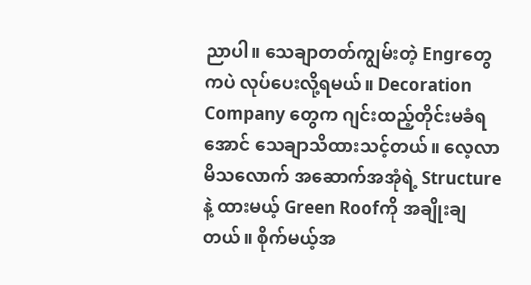ညာပါ။ သေချာတတ်ကျွမ်းတဲ့ Engrတွေကပဲ လုပ်ပေးလို့ရမယ်။ Decoration Company တွေက ဂျင်းထည့်တိုင်းမခံရအောင် သေချာသိထားသင့်တယ်။ လေ့လာမိသလောက် အဆောက်အအုံရဲ့ Structure နဲ့ ထားမယ့် Green Roofကို အချိုးချတယ်။ စိုက်မယ့်အ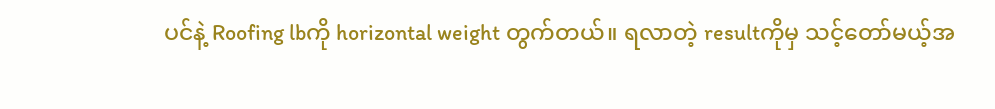ပင်နဲ့ Roofing lbကို horizontal weight တွက်တယ်။ ရလာတဲ့ resultကိုမှ သင့်တော်မယ့်အ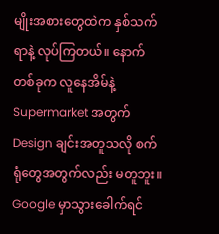မျိုးအစားတွေထဲက နှစ်သက်ရာနဲ့ လုပ်ကြတယ်။ နောက်တစ်ခုက လူနေအိမ်နဲ့ Supermarket အတွက် Design ချင်းအတူသလို စက်ရုံတွေအတွက်လည်း မတူဘူး။ Google မှာသွားခေါက်ရင်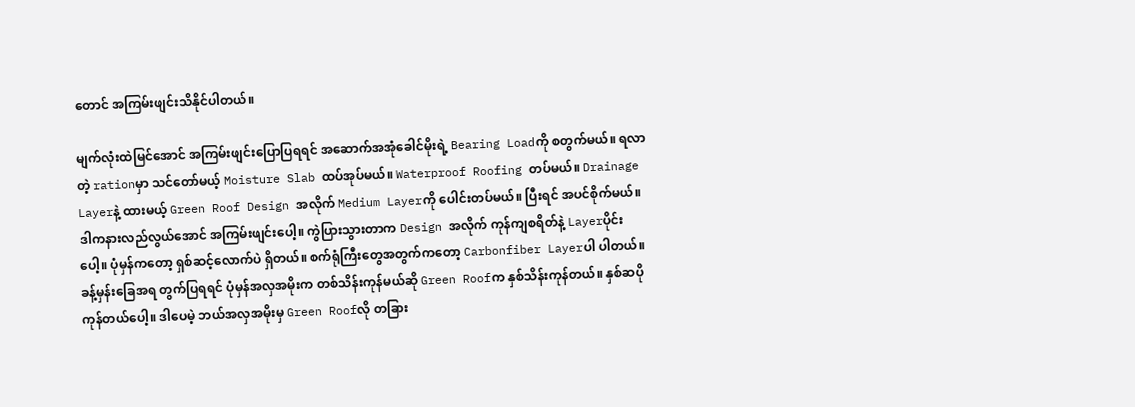တောင် အကြမ်းဖျင်းသိနိုင်ပါတယ်။

မျက်လုံးထဲမြင်အောင် အကြမ်းဖျင်းပြောပြရရင် အဆောက်အအုံခေါင်မိုးရဲ့ Bearing Loadကို စတွက်မယ်။ ရလာတဲ့ rationမှာ သင်တော်မယ့် Moisture Slab ထပ်အုပ်မယ်။ Waterproof Roofing တပ်မယ်။ Drainage Layerနဲ့ ထားမယ့် Green Roof Design အလိုက် Medium Layerကို ပေါင်းတပ်မယ်။ ပြီးရင် အပင်စိုက်မယ်။ ဒါကနားလည်လွယ်အောင် အကြမ်းဖျင်းပေါ့။ ကွဲပြားသွားတာက Design အလိုက် ကုန်ကျစရိတ်နဲ့ Layerပိုင်းပေါ့။ ပုံမှန်ကတော့ ရှစ်ဆင့်လောက်ပဲ ရှိတယ်။ စက်ရုံကြီးတွေအတွက်ကတော့ Carbonfiber Layerပါ ပါတယ်။ ခန့်မှန်းခြေအရ တွက်ပြရရင် ပုံမှန်အလှအမိုးက တစ်သိန်းကုန်မယ်ဆို Green Roofက နှစ်သိန်းကုန်တယ်။ နှစ်ဆပိုကုန်တယ်ပေါ့။ ဒါပေမဲ့ ဘယ်အလှအမိုးမှ Green Roofလို တခြား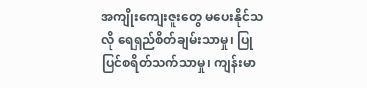အကျိုးကျေးဇူးတွေ မပေးနိုင်သလို ရေရှည်စိတ်ချမ်းသာမှု၊ ပြုပြင်စရိတ်သက်သာမှု၊ ကျန်းမာ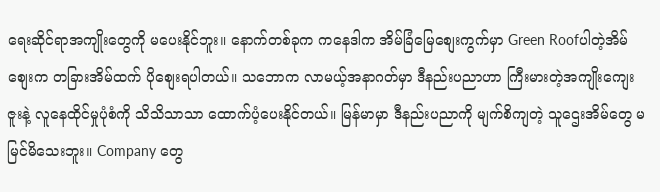ရေးဆိုင်ရာအကျိုးတွေကို မပေးနိုင်ဘူး။ နောက်တစ်ခုက ကနေဒါက အိမ်ခြံမြေစျေးကွက်မှာ Green Roofပါတဲ့အိမ်စျေးက တခြားအိမ်ထက် ပိုစျေးရပါတယ်။ သဘောက လာမယ့်အနာဂတ်မှာ ဒီနည်းပညာဟာ ကြီးမားတဲ့အကျိုးကျေးဇူးနဲ့ လူနေထိုင်မှုပုံစံကို သိသိသာသာ ထောက်ပံ့ပေးနိုင်တယ်။ မြန်မာမှာ ဒီနည်းပညာကို မျက်စိကျတဲ့ သူဌေးအိမ်တွေ မမြင်မိသေးဘူး။ Company တွေ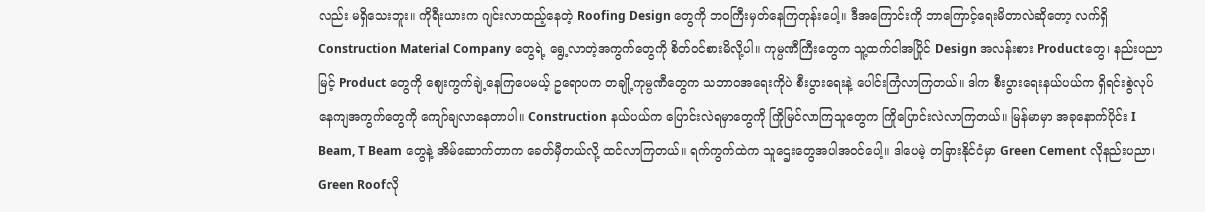လည်း မရှိသေးဘူး။ ကိုရီးယားက ဂျင်းလာထည့်နေတဲ့ Roofing Design တွေကို ဘဝကြီးမှတ်နေကြတုန်းပေါ့။ ဒီအကြောင်းကို ဘာကြောင့်ရေးမိတာလဲဆိုတော့ လက်ရှိ Construction Material Company တွေရဲ့ ရွေ့လာတဲ့အကွက်တွေကို စိတ်ဝင်စားမိလို့ပါ။ ကုမ္ပဏီကြီးတွေက သူ့ထက်ငါအပြိုင် Design အလန်းစား Productတွေ၊ နည်းပညာမြင့် Product တွေကို စျေးကွက်ချဲ့နေကြပေမယ့် ဥရောပက တချို့ကုမ္ပဏီတွေက သဘာဝအရေးကိုပဲ စီးပွားရေးနဲ့ ပေါင်းကြံလာကြတယ်။ ဒါက စီးပွားရေးနယ်ပယ်က ရှိရင်းစွဲလုပ်နေကျအကွက်တွေကို ကျော်ချလာနေတာပါ။ Construction နယ်ပယ်က ပြောင်းလဲရမှာတွေကို ကြိုမြင်လာကြသူတွေက ကြိုပြောင်းလဲလာကြတယ်။ မြန်မာမှာ အခုနောက်ပိုင်း I Beam, T Beam တွေနဲ့ အိမ်ဆောက်တာက ခေတ်မှီတယ်လို့ ထင်လာကြတယ်။ ရက်ကွက်ထဲက သူဌေးတွေအပါအဝင်ပေါ့။ ဒါပေမဲ့ တခြားနိုင်ငံမှာ Green Cement လိုနည်းပညာ၊ Green Roofလို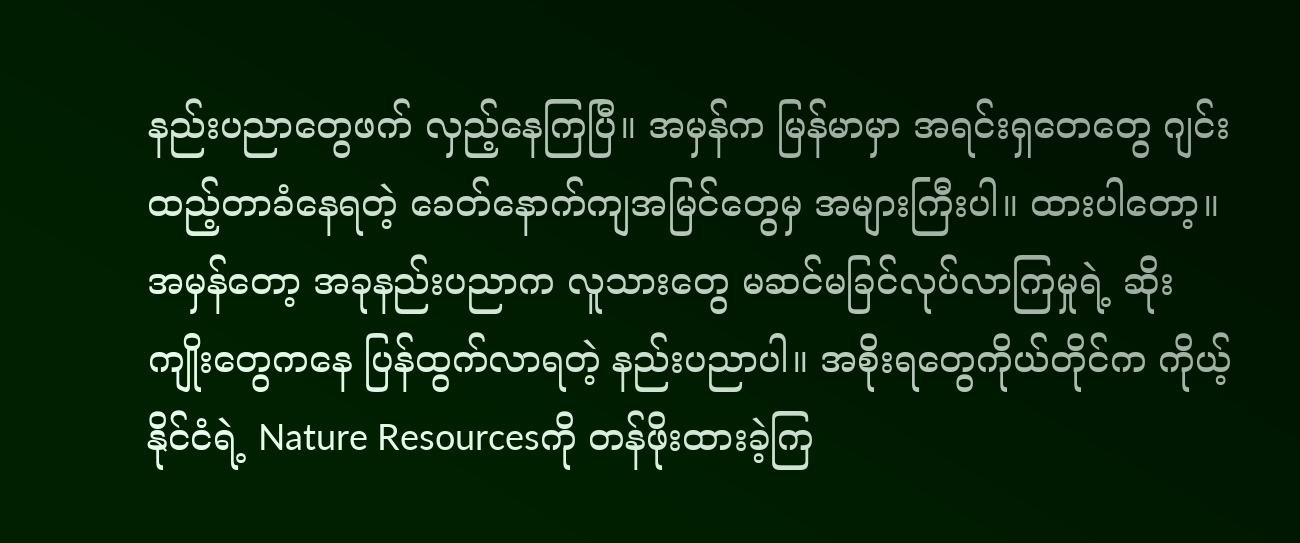နည်းပညာတွေဖက် လှည့်နေကြပြီ။ အမှန်က မြန်မာမှာ အရင်းရှတေတွေ ဂျင်းထည့်တာခံနေရတဲ့ ခေတ်နောက်ကျအမြင်တွေမှ အများကြီးပါ။ ထားပါတော့။ အမှန်တော့ အခုနည်းပညာက လူသားတွေ မဆင်မခြင်လုပ်လာကြမှုရဲ့ ဆိုးကျိုးတွေကနေ ပြန်ထွက်လာရတဲ့ နည်းပညာပါ။ အစိုးရတွေကိုယ်တိုင်က ကိုယ့်နိုင်ငံရဲ့ Nature Resourcesကို တန်ဖိုးထားခဲ့ကြ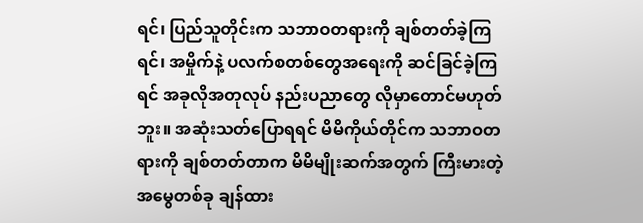ရင်၊ ပြည်သူတိုင်းက သဘာဝတရားကို ချစ်တတ်ခဲ့ကြရင်၊ အမှိုက်နဲ့ ပလက်စတစ်တွေအရေးကို ဆင်ခြင်ခဲ့ကြရင် အခုလိုအတုလုပ် နည်းပညာတွေ လိုမှာတောင်မဟုတ်ဘူး။ အဆုံးသတ်ပြောရရင် မိမိကိုယ်တိုင်က သဘာဝတရားကို ချစ်တတ်တာက မိမိမျိုးဆက်အတွက် ကြီးမားတဲ့အမွေတစ်ခု ချန်ထား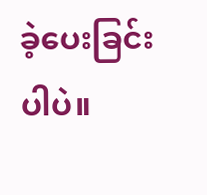ခဲ့ပေးခြင်းပါပဲ။